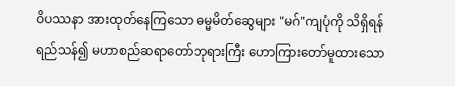ဝိပဿနာ အားထုတ်နေကြသော ဓမ္မမိတ်ဆွေများ "မဂ်"ကျပုံကို သိရှိရန် ရည်သန်၍ မဟာစည်ဆရာတော်ဘုရားကြီး ဟောကြားတော်မူထားသော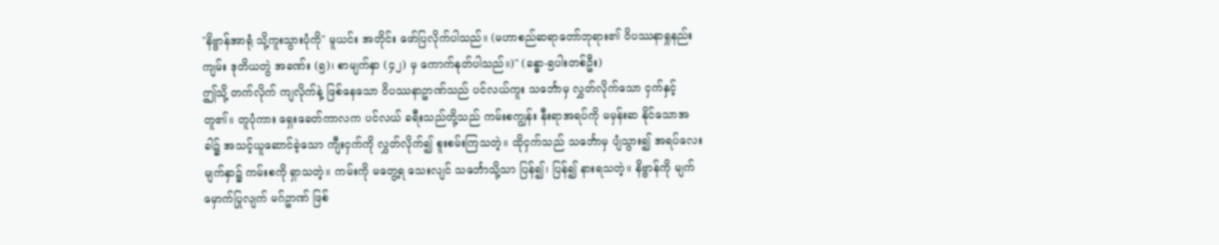"နိဗ္ဗာန်အာရုံ သို့ကူးသွားပုံကို" မူယင်း အတိုင်း ဖော်ပြလိုက်ပါသည်။ (မဟာစည်ဆရာတော်ဘုရား၏ ဝိပဿနာရှုနည်းကျမ်း ဒုတိယတွဲ အခဏ်း (၅)၊ စာမျက်နှာ (၄၂) မှ ကောက်နုတ်ပါသည်။)" (ခန္ဓာ-၅ပါးတစ်ဦး)
ဤသို့ တက်လိုက် ကျလိုက်နဲ့ ဖြစ်နေသော ဝိပဿနာဥာဏ်သည် ပင်လယ်ကူး သင်္ဘောမှ လွှတ်လိုက်သော ငှက်နှင့်တူ၏။ တူပုံကား ရှေးခေတ်ကာလက ပင်လယ် ခရီးသည်တို့သည် ကမ်းစကျွန်း နီးရာအရပ်ကို မမှန်းဆ နိုင်သောအခါ၌ အသင့်ယူဆောင်ခဲ့သော ကျီးငှက်ကို လွှတ်လိုက်၍ စူးစမ်းကြသတဲ့။ ထိုငှက်သည် သင်္ဘောမှ ပျံသွား၍ အရပ်လေးမျက်နှာ၌ ကမ်းစကို ရှာသတဲ့။ ကမ်းကို မတွေ့ရ သေးလျင် သင်္ဘောသို့သာ ပြန်၍၊ ပြန်၍ နားရသတဲ့။ နိဗ္ဗာန်ကို မျက်မှောက်ပြုလျက် မဂ်ဥာဏ် ဖြစ်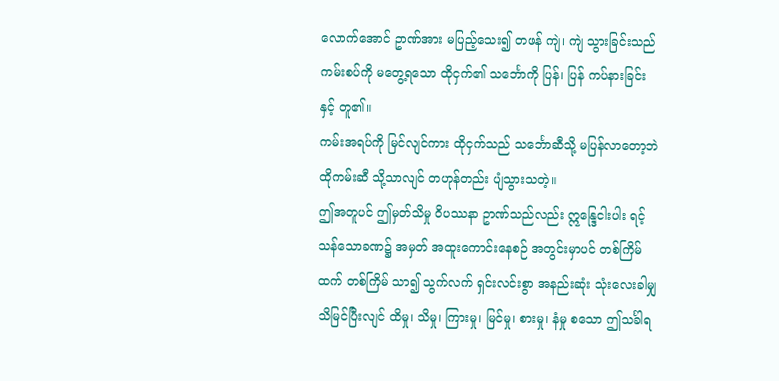လောက်အောင် ဥာဏ်အား မပြည့်သေး၍ တဖန် ကျဲ၊ ကျဲ သွားခြင်းသည် ကမ်းစပ်ကို မတွေ့ရသော ထိုငှက်၏ သင်္ဘောကို ပြန်၊ ပြန် ကပ်နားခြင်းနှင့် တူ၏။
ကမ်းအရပ်ကို မြင်လျင်ကား ထိုငှက်သည် သင်္ဘောဆီသို့ မပြန်လာတော့ဘဲ ထိုကမ်းဆီ သို့သာလျင် တဟုန်တည်း ပျံသွားသတဲ့။
ဤအတူပင် ဤမှတ်သိမှု ဝိပဿနာ ဥာဏ်သည်လည်း ဣန္ဒြေငါးပါး ရင့်သန်သောခဏ၌ အမှတ် အထူးကောင်းနေစဉ် အတွင်းမှာပင် တစ်ကြိမ်ထက် တစ်ကြိမ် သာ၍ သွက်လက် ရှင်းလင်းစွာ အနည်းဆုံး သုံးလေးခါမျှ သိမြင်ပြီးလျင် ထိမှု၊ သိမှု၊ ကြားမှု၊ မြင်မှု၊ စားမှု၊ နံမှု စသော ဤသင်္ခါရ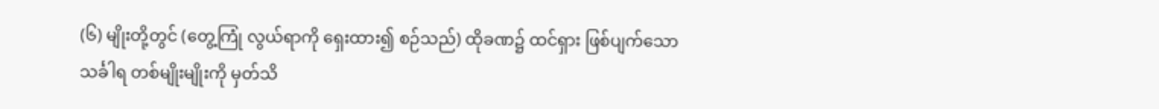(၆) မျိုးတို့တွင် (တွေ့ကြုံ လွယ်ရာကို ရှေးထား၍ စဉ်သည်) ထိုခဏ၌ ထင်ရှား ဖြစ်ပျက်သော သင်္ခါရ တစ်မျိုးမျိုးကို မှတ်သိ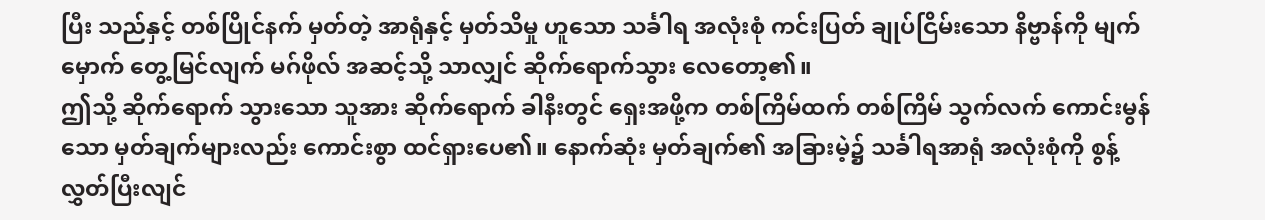ပြီး သည်နှင့် တစ်ပြိုင်နက် မှတ်တဲ့ အာရုံနှင့် မှတ်သိမှု ဟူသော သင်္ခါရ အလုံးစုံ ကင်းပြတ် ချုပ်ငြိမ်းသော နိဗ္ဗာန်ကို မျက်မှောက် တွေ့မြင်လျက် မဂ်ဖိုလ် အဆင့်သို့ သာလျှင် ဆိုက်ရောက်သွား လေတော့၏။
ဤသို့ ဆိုက်ရောက် သွားသော သူအား ဆိုက်ရောက် ခါနီးတွင် ရှေးအဖို့က တစ်ကြိမ်ထက် တစ်ကြိမ် သွက်လက် ကောင်းမွန်သော မှတ်ချက်များလည်း ကောင်းစွာ ထင်ရှားပေ၏။ နောက်ဆုံး မှတ်ချက်၏ အခြားမဲ့၌ သင်္ခါရအာရုံ အလုံးစုံကို စွန့်လွှတ်ပြီးလျင်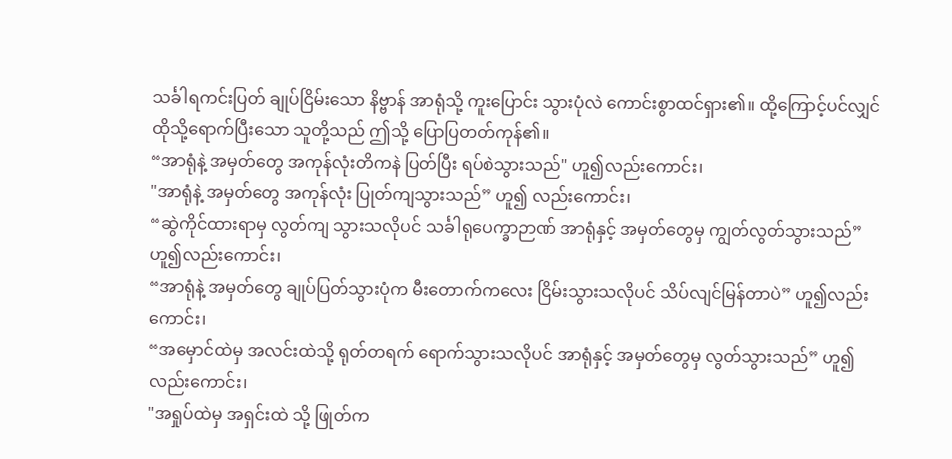သင်္ခါရကင်းပြတ် ချုပ်ငြိမ်းသော နိဗ္ဗာန် အာရုံသို့ ကူးပြောင်း သွားပုံလဲ ကောင်းစွာထင်ရှား၏။ ထို့ကြောင့်ပင်လျှင် ထိုသို့ရောက်ပြီးသော သူတို့သည် ဤသို့ ပြောပြတတ်ကုန်၏။
“အာရုံနဲ့ အမှတ်တွေ အကုန်လုံးတိကနဲ ပြတ်ပြီး ရပ်စဲသွားသည်" ဟူ၍လည်းကောင်း၊
"အာရုံနဲ့ အမှတ်တွေ အကုန်လုံး ပြုတ်ကျသွားသည်” ဟူ၍ လည်းကောင်း၊
“ဆွဲကိုင်ထားရာမှ လွတ်ကျ သွားသလိုပင် သင်္ခါရုပေက္ခာဉာဏ် အာရုံနှင့် အမှတ်တွေမှ ကျွတ်လွတ်သွားသည်” ဟူ၍လည်းကောင်း၊
“အာရုံနဲ့ အမှတ်တွေ ချုပ်ပြတ်သွားပုံက မီးတောက်ကလေး ငြိမ်းသွားသလိုပင် သိပ်လျင်မြန်တာပဲ” ဟူ၍လည်းကောင်း၊
“အမှောင်ထဲမှ အလင်းထဲသို့ ရုတ်တရက် ရောက်သွားသလိုပင် အာရုံနှင့် အမှတ်တွေမှ လွတ်သွားသည်” ဟူ၍လည်းကောင်း၊
"အရှုပ်ထဲမှ အရှင်းထဲ သို့ ဖြုတ်က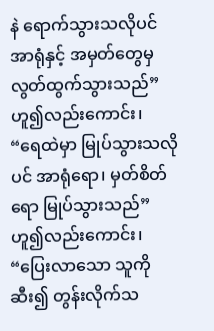နဲ ရောက်သွားသလိုပင် အာရုံနှင့် အမှတ်တွေမှ လွတ်ထွက်သွားသည်” ဟူ၍လည်းကောင်း၊
“ရေထဲမှာ မြုပ်သွားသလိုပင် အာရုံရော၊ မှတ်စိတ်ရော မြုပ်သွားသည်” ဟူ၍လည်းကောင်း၊
“ပြေးလာသော သူကို ဆီး၍ တွန်းလိုက်သ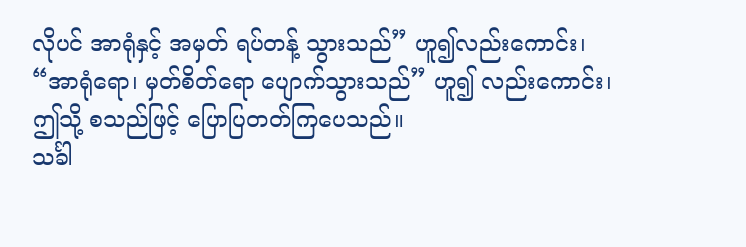လိုပင် အာရုံနှင့် အမှတ် ရပ်တန့် သွားသည်” ဟူ၍လည်းကောင်း၊
“အာရုံရော၊ မှတ်စိတ်ရော ပျောက်သွားသည်” ဟူ၍ လည်းကောင်း၊
ဤသို့ စသည်ဖြင့် ပြောပြတတ်ကြပေသည်။
သင်္ခါ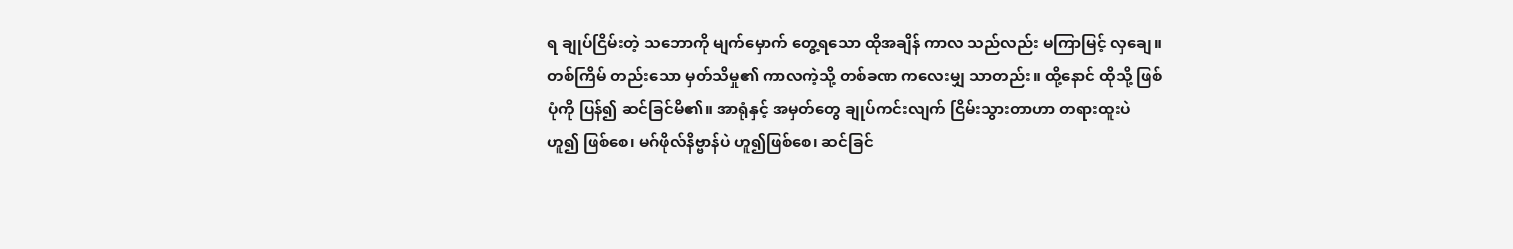ရ ချုပ်ငြိမ်းတဲ့ သဘောကို မျက်မှောက် တွေ့ရသော ထိုအချိန် ကာလ သည်လည်း မကြာမြင့် လှချေ။ တစ်ကြိမ် တည်းသော မှတ်သိမှု၏ ကာလကဲ့သို့ တစ်ခဏ ကလေးမျှ သာတည်း။ ထို့နောင် ထိုသို့ ဖြစ်ပုံကို ပြန်၍ ဆင်ခြင်မိ၏။ အာရုံနှင့် အမှတ်တွေ ချုပ်ကင်းလျက် ငြိမ်းသွားတာဟာ တရားထူးပဲ ဟူ၍ ဖြစ်စေ၊ မဂ်ဖိုလ်နိဗ္ဗာန်ပဲ ဟူ၍ဖြစ်စေ၊ ဆင်ခြင်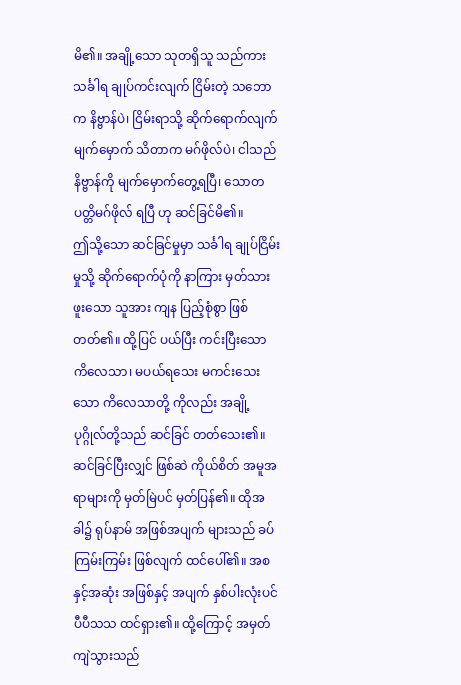မိ၏။ အချို့သော သုတရှိသူ သည်ကား သင်္ခါရ ချုပ်ကင်းလျက် ငြိမ်းတဲ့ သဘောက နိဗ္ဗာန်ပဲ၊ ငြိမ်းရာသို့ ဆိုက်ရောက်လျက် မျက်မှောက် သိတာက မဂ်ဖိုလ်ပဲ၊ ငါသည် နိဗ္ဗာန်ကို မျက်မှောက်တွေ့ရပြီ၊ သောတပတ္တိမဂ်ဖိုလ် ရပြီ ဟု ဆင်ခြင်မိ၏။
ဤသို့သော ဆင်ခြင်မှုမှာ သင်္ခါရ ချုပ်ငြိမ်းမှုသို့ ဆိုက်ရောက်ပုံကို နာကြား မှတ်သားဖူးသော သူအား ကျန ပြည့်စုံစွာ ဖြစ်တတ်၏။ ထို့ပြင် ပယ်ပြီး ကင်းပြီးသော ကိလေသာ၊ မပယ်ရသေး မကင်းသေးသော ကိလေသာတို့ ကိုလည်း အချို့ ပုဂ္ဂိုလ်တို့သည် ဆင်ခြင် တတ်သေး၏။ ဆင်ခြင်ပြီးလျှင် ဖြစ်ဆဲ ကိုယ်စိတ် အမူအရာများကို မှတ်မြဲပင် မှတ်ပြန်၏။ ထိုအခါ၌ ရုပ်နာမ် အဖြစ်အပျက် များသည် ခပ်ကြမ်းကြမ်း ဖြစ်လျက် ထင်ပေါ်၏။ အစနှင့်အဆုံး အဖြစ်နှင့် အပျက် နှစ်ပါးလုံးပင် ပီပီသသ ထင်ရှား၏။ ထို့ကြောင့် အမှတ် ကျဲသွားသည်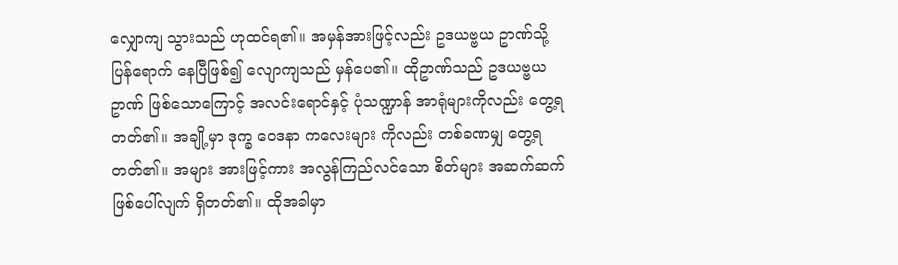လျှောကျ သွားသည် ဟုထင်ရ၏။ အမှန်အားဖြင့်လည်း ဥဒယဗ္ဗယ ဥာဏ်သို့ ပြန်ရောက် နေပြီဖြစ်၍ လျောကျသည် မှန်ပေ၏။ ထိုဥာဏ်သည် ဥဒယဗ္ဗယဥာဏ် ဖြစ်သောကြောင့် အလင်းရောင်နှင့် ပုံသဏ္ဍာန် အာရုံများကိုလည်း တွေ့ရတတ်၏။ အချို့မှာ ဒုက္ခ ဝေဒနာ ကလေးများ ကိုလည်း တစ်ခဏမျှ တွေ့ရတတ်၏။ အများ အားဖြင့်ကား အလွန်ကြည်လင်သော စိတ်များ အဆက်ဆက် ဖြစ်ပေါ်လျက် ရှိတတ်၏။ ထိုအခါမှာ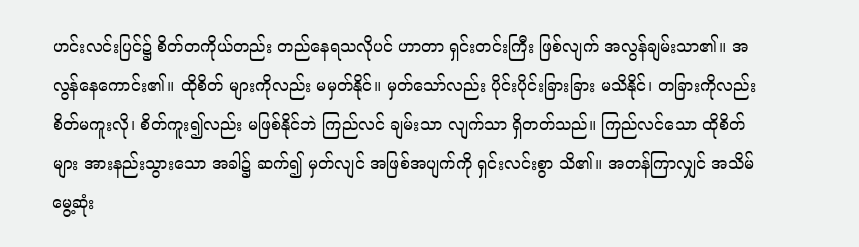ဟင်းလင်းပြင်၌ စိတ်တကိုယ်တည်း တည်နေရသလိုပင် ဟာတာ ရှင်းတင်းကြီး ဖြစ်လျက် အလွန်ချမ်းသာ၏။ အလွန်နေကောင်း၏။ ထိုစိတ် များကိုလည်း မမှတ်နိုင်။ မှတ်သော်လည်း ပိုင်းပိုင်းခြားခြား မသိနိုင်၊ တခြားကိုလည်း စိတ်မကူးလို၊ စိတ်ကူး၍လည်း မဖြစ်နိုင်ဘဲ ကြည်လင် ချမ်းသာ လျက်သာ ရှိတတ်သည်။ ကြည်လင်သော ထိုစိတ်များ အားနည်းသွားသော အခါ၌ ဆက်၍ မှတ်လျင် အဖြစ်အပျက်ကို ရှင်းလင်းစွာ သိ၏။ အတန်ကြာလျှင် အသိမ်မွေ့ဆုံး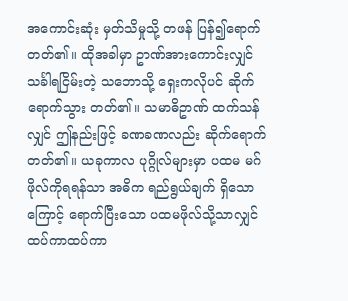အကောင်းဆုံး မှတ်သိမှုသို့ တဖန် ပြန်၍ရောက်တတ်၏။ ထိုအခါမှာ ဥာဏ်အားကောင်းလျှင် သင်္ခါရငြိမ်းတဲ့ သဘောသို့ ရှေးကလိုပင် ဆိုက်ရောက်သွား တတ်၏။ သမာဓိဥာဏ် ထက်သန်လျှင် ဤနည်းဖြင့် ခဏခဏလည်း ဆိုက်ရောက်တတ်၏။ ယခုကာလ ပုဂ္ဂိုလ်များမှာ ပထမ မဂ်ဖိုလ်ကိုရရန်သာ အဓိက ရည်ရွယ်ချက် ရှိသောကြောင့် ရောက်ပြီးသော ပထမဖိုလ်သို့သာလျှင် ထပ်ကာထပ်ကာ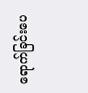ရောက်ခြင်းပေ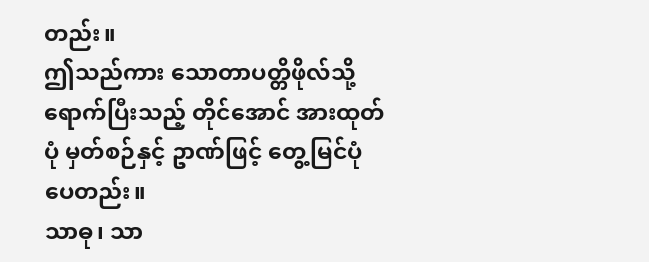တည်း။
ဤသည်ကား သောတာပတ္တိဖိုလ်သို့ ရောက်ပြီးသည့် တိုင်အောင် အားထုတ်ပုံ မှတ်စဉ်နှင့် ဥာဏ်ဖြင့် တွေ့မြင်ပုံပေတည်း။
သာဓု၊ သာ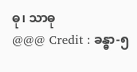ဓု၊ သာဓု
@@@ Credit : ခန္ဓာ-၅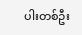ပါးတစ်ဦး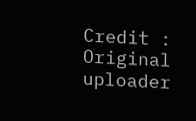Credit : Original uploader